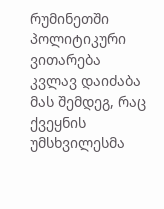რუმინეთში პოლიტიკური ვითარება კვლავ დაიძაბა მას შემდეგ, რაც ქვეყნის უმსხვილესმა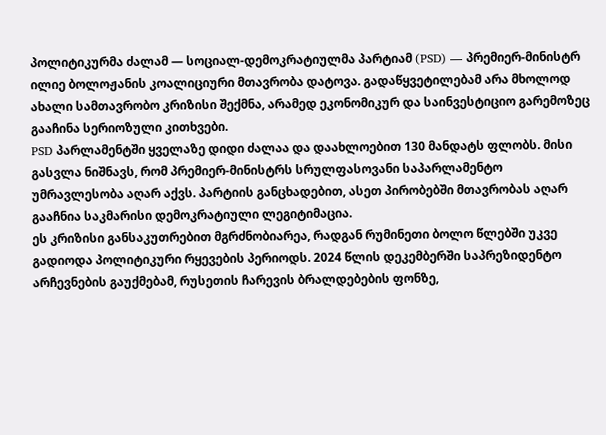პოლიტიკურმა ძალამ — სოციალ-დემოკრატიულმა პარტიამ (PSD) — პრემიერ-მინისტრ ილიე ბოლოჟანის კოალიციური მთავრობა დატოვა. გადაწყვეტილებამ არა მხოლოდ ახალი სამთავრობო კრიზისი შექმნა, არამედ ეკონომიკურ და საინვესტიციო გარემოზეც გააჩინა სერიოზული კითხვები.
PSD პარლამენტში ყველაზე დიდი ძალაა და დაახლოებით 130 მანდატს ფლობს. მისი გასვლა ნიშნავს, რომ პრემიერ-მინისტრს სრულფასოვანი საპარლამენტო უმრავლესობა აღარ აქვს. პარტიის განცხადებით, ასეთ პირობებში მთავრობას აღარ გააჩნია საკმარისი დემოკრატიული ლეგიტიმაცია.
ეს კრიზისი განსაკუთრებით მგრძნობიარეა, რადგან რუმინეთი ბოლო წლებში უკვე გადიოდა პოლიტიკური რყევების პერიოდს. 2024 წლის დეკემბერში საპრეზიდენტო არჩევნების გაუქმებამ, რუსეთის ჩარევის ბრალდებების ფონზე,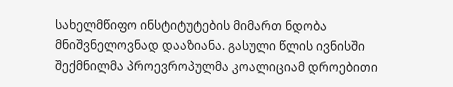სახელმწიფო ინსტიტუტების მიმართ ნდობა მნიშვნელოვნად დააზიანა. გასული წლის ივნისში შექმნილმა პროევროპულმა კოალიციამ დროებითი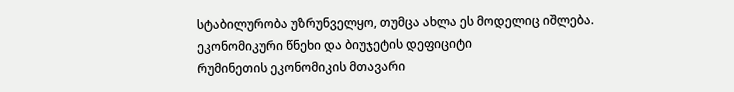სტაბილურობა უზრუნველყო, თუმცა ახლა ეს მოდელიც იშლება.
ეკონომიკური წნეხი და ბიუჯეტის დეფიციტი
რუმინეთის ეკონომიკის მთავარი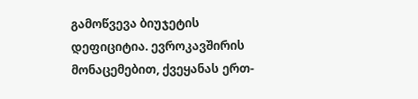გამოწვევა ბიუჯეტის დეფიციტია. ევროკავშირის მონაცემებით, ქვეყანას ერთ-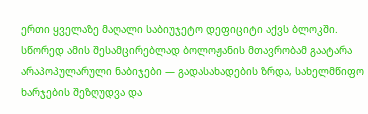ერთი ყველაზე მაღალი საბიუჯეტო დეფიციტი აქვს ბლოკში. სწორედ ამის შესამცირებლად ბოლოჟანის მთავრობამ გაატარა არაპოპულარული ნაბიჯები — გადასახადების ზრდა, სახელმწიფო ხარჯების შეზღუდვა და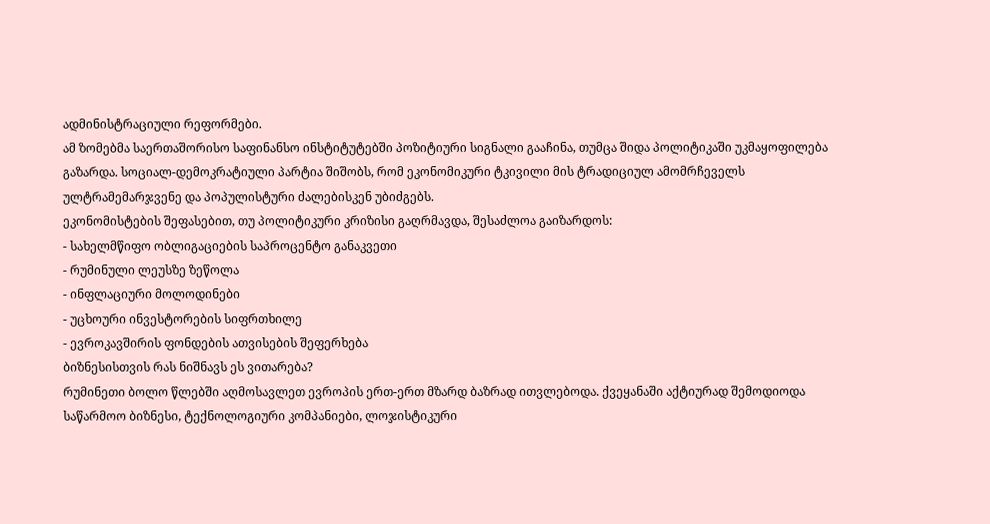ადმინისტრაციული რეფორმები.
ამ ზომებმა საერთაშორისო საფინანსო ინსტიტუტებში პოზიტიური სიგნალი გააჩინა, თუმცა შიდა პოლიტიკაში უკმაყოფილება გაზარდა. სოციალ-დემოკრატიული პარტია შიშობს, რომ ეკონომიკური ტკივილი მის ტრადიციულ ამომრჩეველს ულტრამემარჯვენე და პოპულისტური ძალებისკენ უბიძგებს.
ეკონომისტების შეფასებით, თუ პოლიტიკური კრიზისი გაღრმავდა, შესაძლოა გაიზარდოს:
- სახელმწიფო ობლიგაციების საპროცენტო განაკვეთი
- რუმინული ლეუსზე ზეწოლა
- ინფლაციური მოლოდინები
- უცხოური ინვესტორების სიფრთხილე
- ევროკავშირის ფონდების ათვისების შეფერხება
ბიზნესისთვის რას ნიშნავს ეს ვითარება?
რუმინეთი ბოლო წლებში აღმოსავლეთ ევროპის ერთ-ერთ მზარდ ბაზრად ითვლებოდა. ქვეყანაში აქტიურად შემოდიოდა საწარმოო ბიზნესი, ტექნოლოგიური კომპანიები, ლოჯისტიკური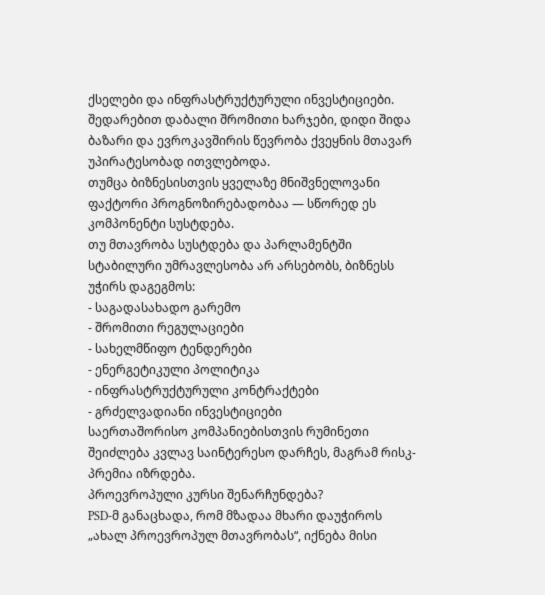ქსელები და ინფრასტრუქტურული ინვესტიციები. შედარებით დაბალი შრომითი ხარჯები, დიდი შიდა ბაზარი და ევროკავშირის წევრობა ქვეყნის მთავარ უპირატესობად ითვლებოდა.
თუმცა ბიზნესისთვის ყველაზე მნიშვნელოვანი ფაქტორი პროგნოზირებადობაა — სწორედ ეს კომპონენტი სუსტდება.
თუ მთავრობა სუსტდება და პარლამენტში სტაბილური უმრავლესობა არ არსებობს, ბიზნესს უჭირს დაგეგმოს:
- საგადასახადო გარემო
- შრომითი რეგულაციები
- სახელმწიფო ტენდერები
- ენერგეტიკული პოლიტიკა
- ინფრასტრუქტურული კონტრაქტები
- გრძელვადიანი ინვესტიციები
საერთაშორისო კომპანიებისთვის რუმინეთი შეიძლება კვლავ საინტერესო დარჩეს, მაგრამ რისკ-პრემია იზრდება.
პროევროპული კურსი შენარჩუნდება?
PSD-მ განაცხადა, რომ მზადაა მხარი დაუჭიროს „ახალ პროევროპულ მთავრობას“, იქნება მისი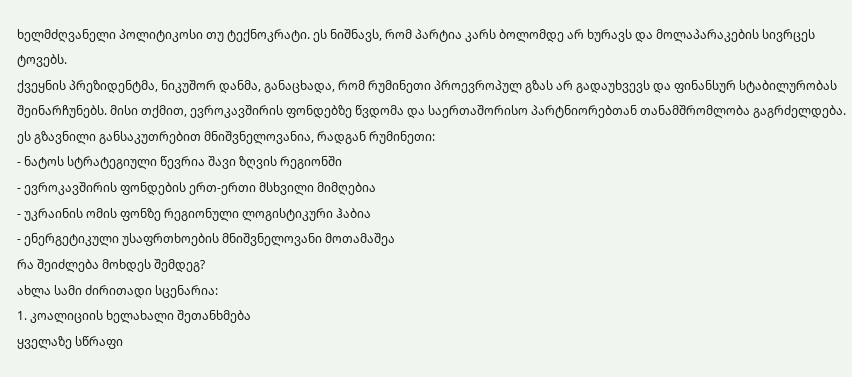ხელმძღვანელი პოლიტიკოსი თუ ტექნოკრატი. ეს ნიშნავს, რომ პარტია კარს ბოლომდე არ ხურავს და მოლაპარაკების სივრცეს ტოვებს.
ქვეყნის პრეზიდენტმა, ნიკუშორ დანმა, განაცხადა, რომ რუმინეთი პროევროპულ გზას არ გადაუხვევს და ფინანსურ სტაბილურობას შეინარჩუნებს. მისი თქმით, ევროკავშირის ფონდებზე წვდომა და საერთაშორისო პარტნიორებთან თანამშრომლობა გაგრძელდება.
ეს გზავნილი განსაკუთრებით მნიშვნელოვანია, რადგან რუმინეთი:
- ნატოს სტრატეგიული წევრია შავი ზღვის რეგიონში
- ევროკავშირის ფონდების ერთ-ერთი მსხვილი მიმღებია
- უკრაინის ომის ფონზე რეგიონული ლოგისტიკური ჰაბია
- ენერგეტიკული უსაფრთხოების მნიშვნელოვანი მოთამაშეა
რა შეიძლება მოხდეს შემდეგ?
ახლა სამი ძირითადი სცენარია:
1. კოალიციის ხელახალი შეთანხმება
ყველაზე სწრაფი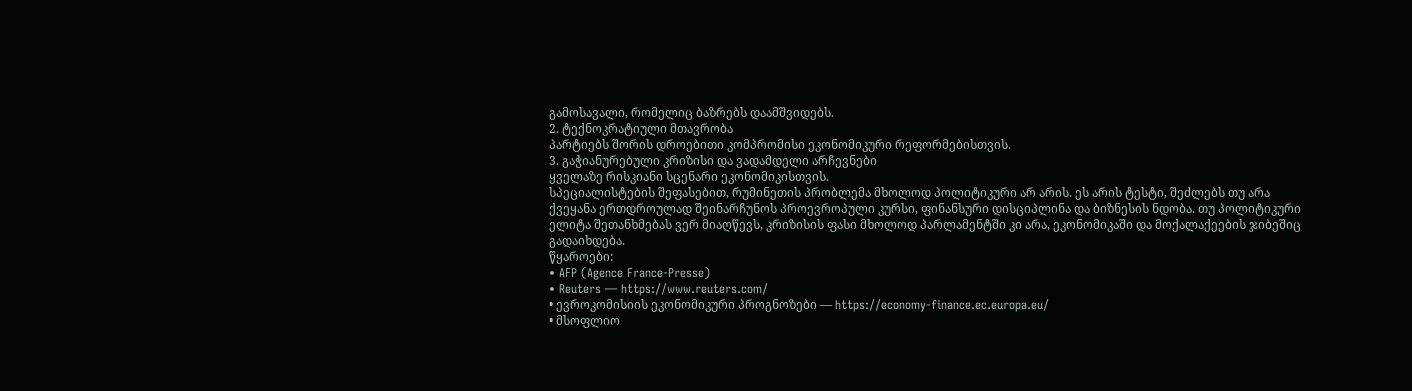გამოსავალი, რომელიც ბაზრებს დაამშვიდებს.
2. ტექნოკრატიული მთავრობა
პარტიებს შორის დროებითი კომპრომისი ეკონომიკური რეფორმებისთვის.
3. გაჭიანურებული კრიზისი და ვადამდელი არჩევნები
ყველაზე რისკიანი სცენარი ეკონომიკისთვის.
სპეციალისტების შეფასებით, რუმინეთის პრობლემა მხოლოდ პოლიტიკური არ არის. ეს არის ტესტი, შეძლებს თუ არა ქვეყანა ერთდროულად შეინარჩუნოს პროევროპული კურსი, ფინანსური დისციპლინა და ბიზნესის ნდობა. თუ პოლიტიკური ელიტა შეთანხმებას ვერ მიაღწევს, კრიზისის ფასი მხოლოდ პარლამენტში კი არა, ეკონომიკაში და მოქალაქეების ჯიბეშიც გადაიხდება.
წყაროები:
• AFP (Agence France-Presse)
• Reuters — https://www.reuters.com/
• ევროკომისიის ეკონომიკური პროგნოზები — https://economy-finance.ec.europa.eu/
• მსოფლიო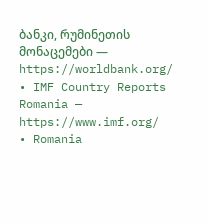ბანკი, რუმინეთის მონაცემები — https://worldbank.org/
• IMF Country Reports Romania — https://www.imf.org/
• Romania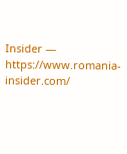Insider — https://www.romania-insider.com/